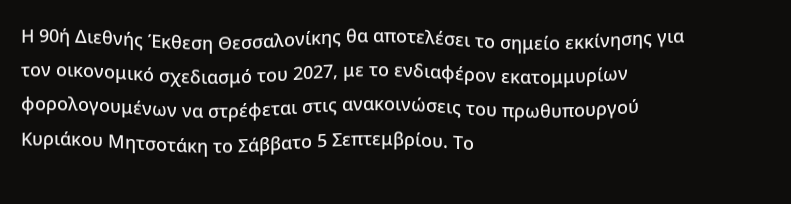Η 90ή Διεθνής Έκθεση Θεσσαλονίκης θα αποτελέσει το σημείο εκκίνησης για τον οικονομικό σχεδιασμό του 2027, με το ενδιαφέρον εκατομμυρίων φορολογουμένων να στρέφεται στις ανακοινώσεις του πρωθυπουργού Κυριάκου Μητσοτάκη το Σάββατο 5 Σεπτεμβρίου. Το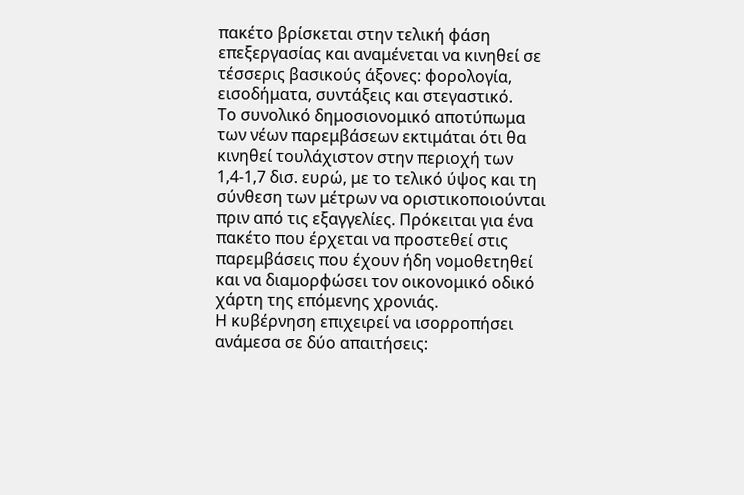πακέτο βρίσκεται στην τελική φάση επεξεργασίας και αναμένεται να κινηθεί σε τέσσερις βασικούς άξονες: φορολογία, εισοδήματα, συντάξεις και στεγαστικό.
Το συνολικό δημοσιονομικό αποτύπωμα των νέων παρεμβάσεων εκτιμάται ότι θα κινηθεί τουλάχιστον στην περιοχή των 1,4-1,7 δισ. ευρώ, με το τελικό ύψος και τη σύνθεση των μέτρων να οριστικοποιούνται πριν από τις εξαγγελίες. Πρόκειται για ένα πακέτο που έρχεται να προστεθεί στις παρεμβάσεις που έχουν ήδη νομοθετηθεί και να διαμορφώσει τον οικονομικό οδικό χάρτη της επόμενης χρονιάς.
Η κυβέρνηση επιχειρεί να ισορροπήσει ανάμεσα σε δύο απαιτήσεις: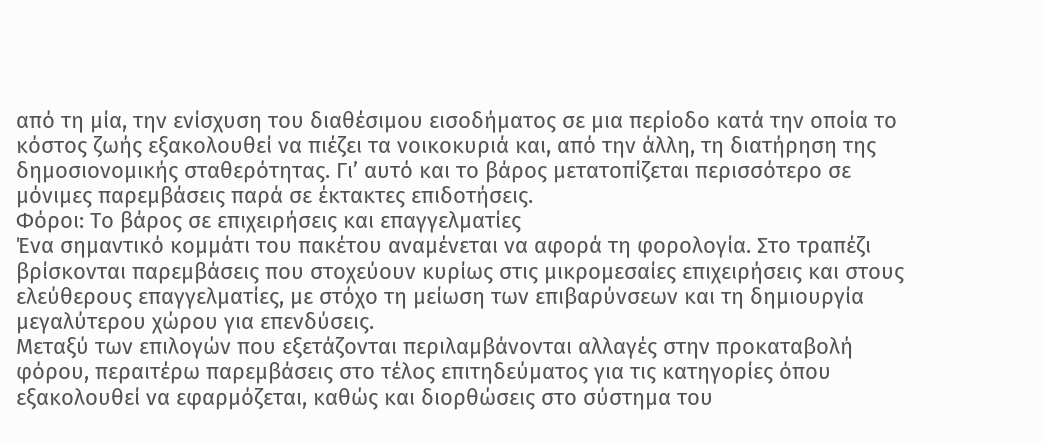από τη μία, την ενίσχυση του διαθέσιμου εισοδήματος σε μια περίοδο κατά την οποία το κόστος ζωής εξακολουθεί να πιέζει τα νοικοκυριά και, από την άλλη, τη διατήρηση της δημοσιονομικής σταθερότητας. Γι’ αυτό και το βάρος μετατοπίζεται περισσότερο σε μόνιμες παρεμβάσεις παρά σε έκτακτες επιδοτήσεις.
Φόροι: Το βάρος σε επιχειρήσεις και επαγγελματίες
Ένα σημαντικό κομμάτι του πακέτου αναμένεται να αφορά τη φορολογία. Στο τραπέζι βρίσκονται παρεμβάσεις που στοχεύουν κυρίως στις μικρομεσαίες επιχειρήσεις και στους ελεύθερους επαγγελματίες, με στόχο τη μείωση των επιβαρύνσεων και τη δημιουργία μεγαλύτερου χώρου για επενδύσεις.
Μεταξύ των επιλογών που εξετάζονται περιλαμβάνονται αλλαγές στην προκαταβολή φόρου, περαιτέρω παρεμβάσεις στο τέλος επιτηδεύματος για τις κατηγορίες όπου εξακολουθεί να εφαρμόζεται, καθώς και διορθώσεις στο σύστημα του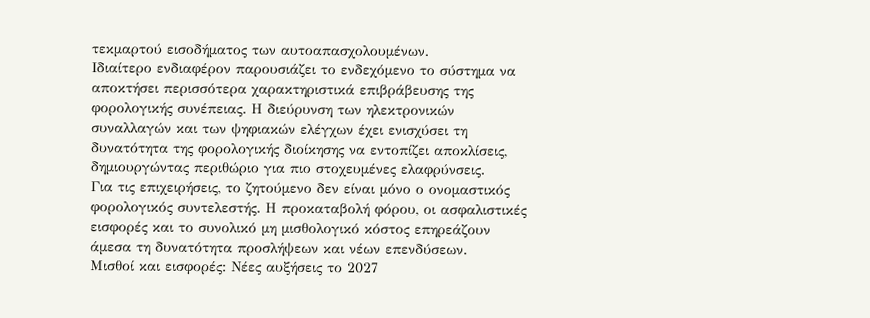τεκμαρτού εισοδήματος των αυτοαπασχολουμένων.
Ιδιαίτερο ενδιαφέρον παρουσιάζει το ενδεχόμενο το σύστημα να αποκτήσει περισσότερα χαρακτηριστικά επιβράβευσης της φορολογικής συνέπειας. Η διεύρυνση των ηλεκτρονικών συναλλαγών και των ψηφιακών ελέγχων έχει ενισχύσει τη δυνατότητα της φορολογικής διοίκησης να εντοπίζει αποκλίσεις, δημιουργώντας περιθώριο για πιο στοχευμένες ελαφρύνσεις.
Για τις επιχειρήσεις, το ζητούμενο δεν είναι μόνο ο ονομαστικός φορολογικός συντελεστής. Η προκαταβολή φόρου, οι ασφαλιστικές εισφορές και το συνολικό μη μισθολογικό κόστος επηρεάζουν άμεσα τη δυνατότητα προσλήψεων και νέων επενδύσεων.
Μισθοί και εισφορές: Νέες αυξήσεις το 2027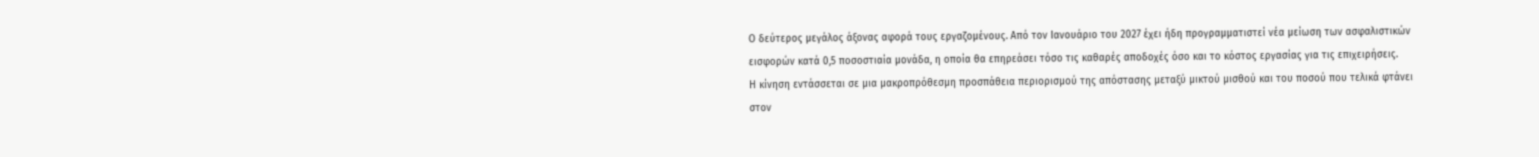Ο δεύτερος μεγάλος άξονας αφορά τους εργαζομένους. Από τον Ιανουάριο του 2027 έχει ήδη προγραμματιστεί νέα μείωση των ασφαλιστικών εισφορών κατά 0,5 ποσοστιαία μονάδα, η οποία θα επηρεάσει τόσο τις καθαρές αποδοχές όσο και το κόστος εργασίας για τις επιχειρήσεις.
Η κίνηση εντάσσεται σε μια μακροπρόθεσμη προσπάθεια περιορισμού της απόστασης μεταξύ μικτού μισθού και του ποσού που τελικά φτάνει στον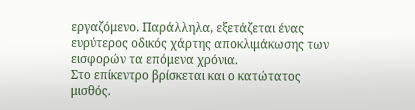εργαζόμενο. Παράλληλα, εξετάζεται ένας ευρύτερος οδικός χάρτης αποκλιμάκωσης των εισφορών τα επόμενα χρόνια.
Στο επίκεντρο βρίσκεται και ο κατώτατος μισθός.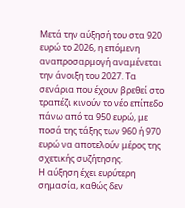Μετά την αύξησή του στα 920 ευρώ το 2026, η επόμενη αναπροσαρμογή αναμένεται την άνοιξη του 2027. Τα σενάρια που έχουν βρεθεί στο τραπέζι κινούν το νέο επίπεδο πάνω από τα 950 ευρώ, με ποσά της τάξης των 960 ή 970 ευρώ να αποτελούν μέρος της σχετικής συζήτησης.
Η αύξηση έχει ευρύτερη σημασία, καθώς δεν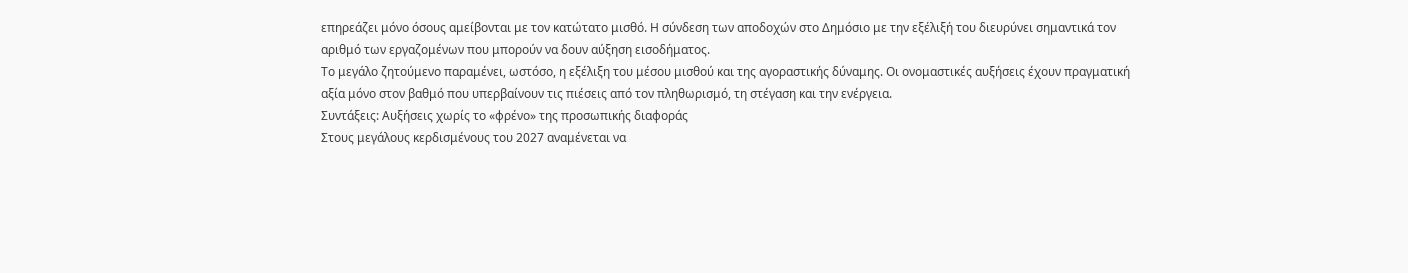επηρεάζει μόνο όσους αμείβονται με τον κατώτατο μισθό. Η σύνδεση των αποδοχών στο Δημόσιο με την εξέλιξή του διευρύνει σημαντικά τον αριθμό των εργαζομένων που μπορούν να δουν αύξηση εισοδήματος.
Το μεγάλο ζητούμενο παραμένει, ωστόσο, η εξέλιξη του μέσου μισθού και της αγοραστικής δύναμης. Οι ονομαστικές αυξήσεις έχουν πραγματική αξία μόνο στον βαθμό που υπερβαίνουν τις πιέσεις από τον πληθωρισμό, τη στέγαση και την ενέργεια.
Συντάξεις: Αυξήσεις χωρίς το «φρένο» της προσωπικής διαφοράς
Στους μεγάλους κερδισμένους του 2027 αναμένεται να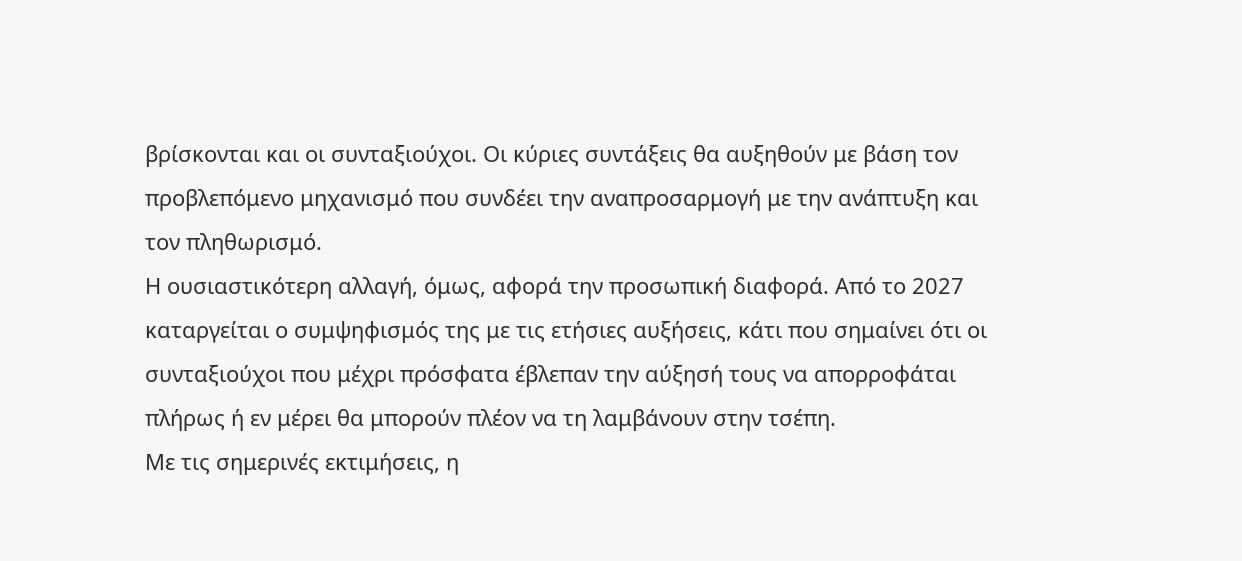βρίσκονται και οι συνταξιούχοι. Οι κύριες συντάξεις θα αυξηθούν με βάση τον προβλεπόμενο μηχανισμό που συνδέει την αναπροσαρμογή με την ανάπτυξη και τον πληθωρισμό.
Η ουσιαστικότερη αλλαγή, όμως, αφορά την προσωπική διαφορά. Από το 2027 καταργείται ο συμψηφισμός της με τις ετήσιες αυξήσεις, κάτι που σημαίνει ότι οι συνταξιούχοι που μέχρι πρόσφατα έβλεπαν την αύξησή τους να απορροφάται πλήρως ή εν μέρει θα μπορούν πλέον να τη λαμβάνουν στην τσέπη.
Με τις σημερινές εκτιμήσεις, η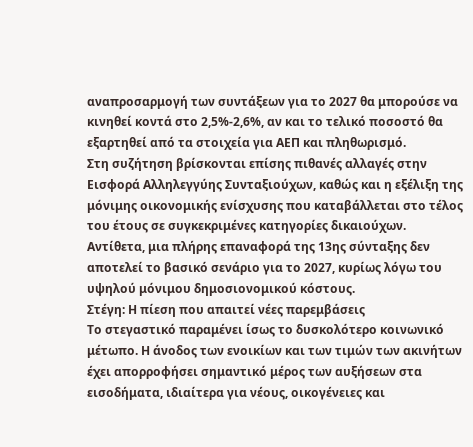αναπροσαρμογή των συντάξεων για το 2027 θα μπορούσε να κινηθεί κοντά στο 2,5%-2,6%, αν και το τελικό ποσοστό θα εξαρτηθεί από τα στοιχεία για ΑΕΠ και πληθωρισμό.
Στη συζήτηση βρίσκονται επίσης πιθανές αλλαγές στην Εισφορά Αλληλεγγύης Συνταξιούχων, καθώς και η εξέλιξη της μόνιμης οικονομικής ενίσχυσης που καταβάλλεται στο τέλος του έτους σε συγκεκριμένες κατηγορίες δικαιούχων.
Αντίθετα, μια πλήρης επαναφορά της 13ης σύνταξης δεν αποτελεί το βασικό σενάριο για το 2027, κυρίως λόγω του υψηλού μόνιμου δημοσιονομικού κόστους.
Στέγη: Η πίεση που απαιτεί νέες παρεμβάσεις
Το στεγαστικό παραμένει ίσως το δυσκολότερο κοινωνικό μέτωπο. Η άνοδος των ενοικίων και των τιμών των ακινήτων έχει απορροφήσει σημαντικό μέρος των αυξήσεων στα εισοδήματα, ιδιαίτερα για νέους, οικογένειες και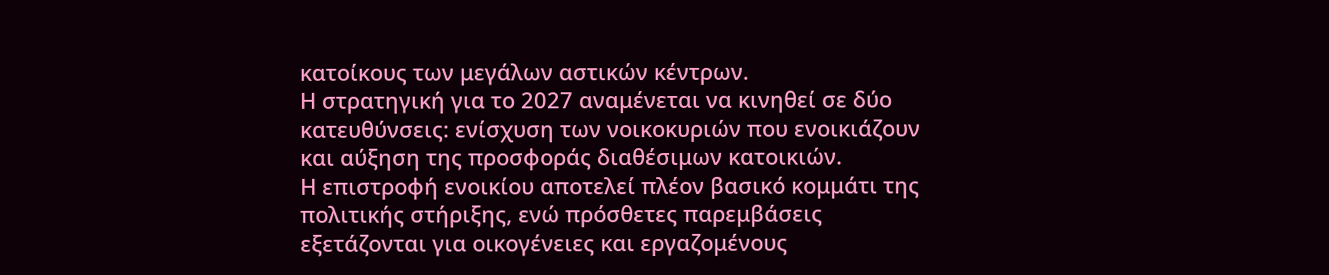κατοίκους των μεγάλων αστικών κέντρων.
Η στρατηγική για το 2027 αναμένεται να κινηθεί σε δύο κατευθύνσεις: ενίσχυση των νοικοκυριών που ενοικιάζουν και αύξηση της προσφοράς διαθέσιμων κατοικιών.
Η επιστροφή ενοικίου αποτελεί πλέον βασικό κομμάτι της πολιτικής στήριξης, ενώ πρόσθετες παρεμβάσεις εξετάζονται για οικογένειες και εργαζομένους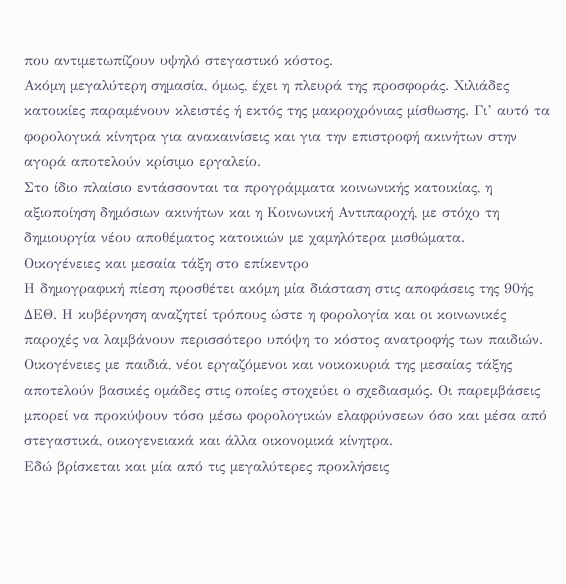που αντιμετωπίζουν υψηλό στεγαστικό κόστος.
Ακόμη μεγαλύτερη σημασία, όμως, έχει η πλευρά της προσφοράς. Χιλιάδες κατοικίες παραμένουν κλειστές ή εκτός της μακροχρόνιας μίσθωσης. Γι’ αυτό τα φορολογικά κίνητρα για ανακαινίσεις και για την επιστροφή ακινήτων στην αγορά αποτελούν κρίσιμο εργαλείο.
Στο ίδιο πλαίσιο εντάσσονται τα προγράμματα κοινωνικής κατοικίας, η αξιοποίηση δημόσιων ακινήτων και η Κοινωνική Αντιπαροχή, με στόχο τη δημιουργία νέου αποθέματος κατοικιών με χαμηλότερα μισθώματα.
Οικογένειες και μεσαία τάξη στο επίκεντρο
Η δημογραφική πίεση προσθέτει ακόμη μία διάσταση στις αποφάσεις της 90ής ΔΕΘ. Η κυβέρνηση αναζητεί τρόπους ώστε η φορολογία και οι κοινωνικές παροχές να λαμβάνουν περισσότερο υπόψη το κόστος ανατροφής των παιδιών.
Οικογένειες με παιδιά, νέοι εργαζόμενοι και νοικοκυριά της μεσαίας τάξης αποτελούν βασικές ομάδες στις οποίες στοχεύει ο σχεδιασμός. Οι παρεμβάσεις μπορεί να προκύψουν τόσο μέσω φορολογικών ελαφρύνσεων όσο και μέσα από στεγαστικά, οικογενειακά και άλλα οικονομικά κίνητρα.
Εδώ βρίσκεται και μία από τις μεγαλύτερες προκλήσεις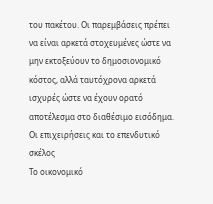του πακέτου. Οι παρεμβάσεις πρέπει να είναι αρκετά στοχευμένες ώστε να μην εκτοξεύουν το δημοσιονομικό κόστος, αλλά ταυτόχρονα αρκετά ισχυρές ώστε να έχουν ορατό αποτέλεσμα στο διαθέσιμο εισόδημα.
Οι επιχειρήσεις και το επενδυτικό σκέλος
Το οικονομικό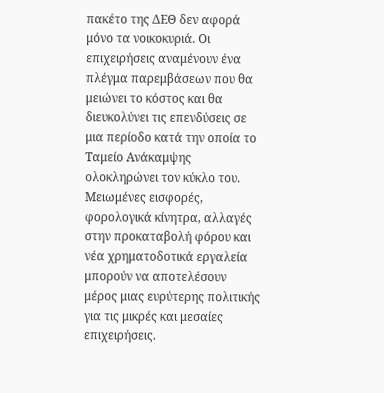πακέτο της ΔΕΘ δεν αφορά μόνο τα νοικοκυριά. Οι επιχειρήσεις αναμένουν ένα πλέγμα παρεμβάσεων που θα μειώνει το κόστος και θα διευκολύνει τις επενδύσεις σε μια περίοδο κατά την οποία το Ταμείο Ανάκαμψης ολοκληρώνει τον κύκλο του.
Μειωμένες εισφορές, φορολογικά κίνητρα, αλλαγές στην προκαταβολή φόρου και νέα χρηματοδοτικά εργαλεία μπορούν να αποτελέσουν μέρος μιας ευρύτερης πολιτικής για τις μικρές και μεσαίες επιχειρήσεις.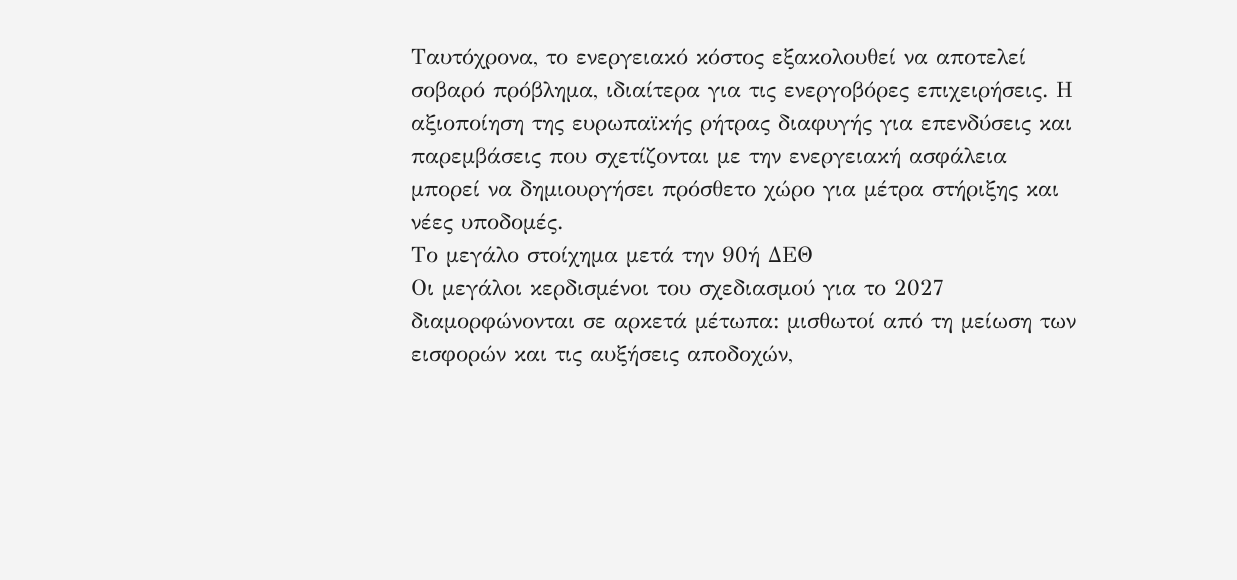Ταυτόχρονα, το ενεργειακό κόστος εξακολουθεί να αποτελεί σοβαρό πρόβλημα, ιδιαίτερα για τις ενεργοβόρες επιχειρήσεις. Η αξιοποίηση της ευρωπαϊκής ρήτρας διαφυγής για επενδύσεις και παρεμβάσεις που σχετίζονται με την ενεργειακή ασφάλεια μπορεί να δημιουργήσει πρόσθετο χώρο για μέτρα στήριξης και νέες υποδομές.
Το μεγάλο στοίχημα μετά την 90ή ΔΕΘ
Οι μεγάλοι κερδισμένοι του σχεδιασμού για το 2027 διαμορφώνονται σε αρκετά μέτωπα: μισθωτοί από τη μείωση των εισφορών και τις αυξήσεις αποδοχών,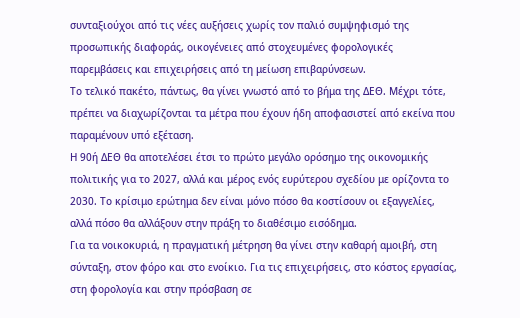συνταξιούχοι από τις νέες αυξήσεις χωρίς τον παλιό συμψηφισμό της προσωπικής διαφοράς, οικογένειες από στοχευμένες φορολογικές παρεμβάσεις και επιχειρήσεις από τη μείωση επιβαρύνσεων.
Το τελικό πακέτο, πάντως, θα γίνει γνωστό από το βήμα της ΔΕΘ. Μέχρι τότε, πρέπει να διαχωρίζονται τα μέτρα που έχουν ήδη αποφασιστεί από εκείνα που παραμένουν υπό εξέταση.
Η 90ή ΔΕΘ θα αποτελέσει έτσι το πρώτο μεγάλο ορόσημο της οικονομικής πολιτικής για το 2027, αλλά και μέρος ενός ευρύτερου σχεδίου με ορίζοντα το 2030. Το κρίσιμο ερώτημα δεν είναι μόνο πόσο θα κοστίσουν οι εξαγγελίες, αλλά πόσο θα αλλάξουν στην πράξη το διαθέσιμο εισόδημα.
Για τα νοικοκυριά, η πραγματική μέτρηση θα γίνει στην καθαρή αμοιβή, στη σύνταξη, στον φόρο και στο ενοίκιο. Για τις επιχειρήσεις, στο κόστος εργασίας, στη φορολογία και στην πρόσβαση σε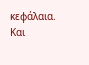κεφάλαια. Και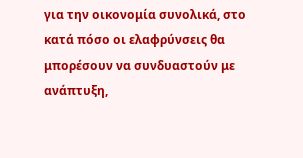για την οικονομία συνολικά, στο κατά πόσο οι ελαφρύνσεις θα μπορέσουν να συνδυαστούν με ανάπτυξη,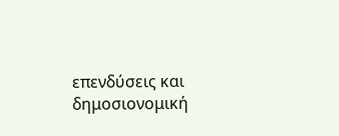επενδύσεις και δημοσιονομική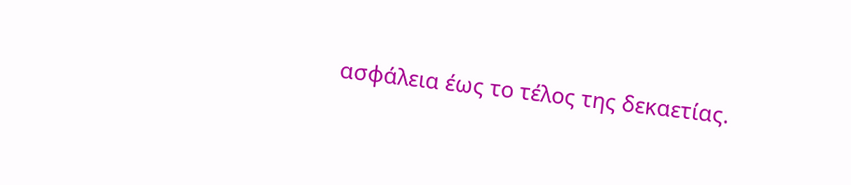ασφάλεια έως το τέλος της δεκαετίας.